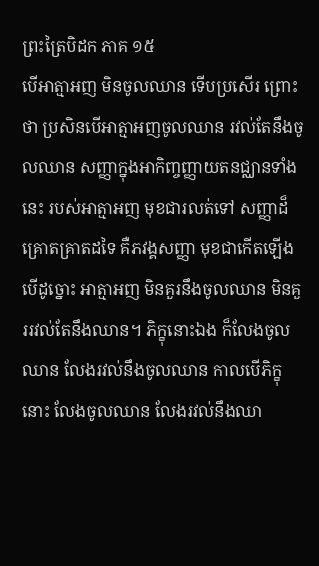ព្រះត្រៃបិដក ភាគ ១៥
បើអាត្មាអញ មិនចូលឈាន ទើបប្រសើរ ព្រោះថា ប្រសិនបើអាត្មាអញចូលឈាន រវល់តែនឹងចូលឈាន សញ្ញាក្នុងអាកិញ្ចញ្ញាយតនជ្ឈានទាំងនេះ របស់អាត្មាអញ មុខជារលត់ទៅ សញ្ញាដ៏គ្រោតគ្រាតដទៃ គឺភវង្គសញ្ញា មុខជាកើតឡើង បើដូច្នោះ អាត្មាអញ មិនគួរនឹងចូលឈាន មិនគួររវល់តែនឹងឈាន។ ភិក្ខុនោះឯង ក៏លែងចូលឈាន លែងរវល់នឹងចូលឈាន កាលបើភិក្ខុនោះ លែងចូលឈាន លែងរវល់នឹងឈា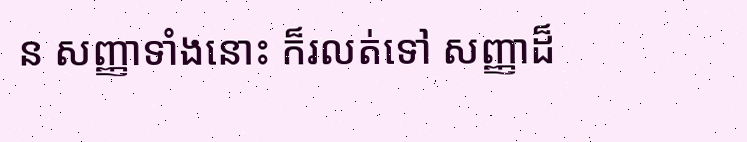ន សញ្ញាទាំងនោះ ក៏រលត់ទៅ សញ្ញាដ៏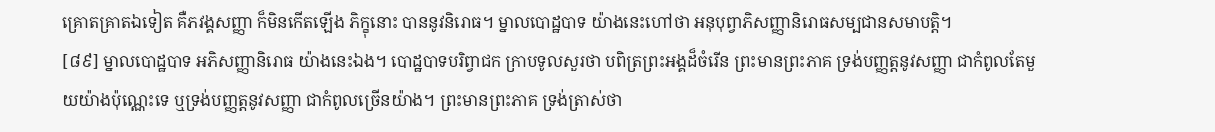គ្រោតគ្រាតឯទៀត គឺភវង្គសញ្ញា ក៏មិនកើតឡើង ភិក្ខុនោះ បាននូវនិរោធ។ ម្នាលបោដ្ឋបាទ យ៉ាងនេះហៅថា អនុបុព្វាភិសញ្ញានិរោធសម្បជានសមាបត្តិ។
[៨៩] ម្នាលបោដ្ឋបាទ អភិសញ្ញានិរោធ យ៉ាងនេះឯង។ បោដ្ឋបាទបរិព្វាជក ក្រាបទូលសួរថា បពិត្រព្រះអង្គដ៏ចំរើន ព្រះមានព្រះភាគ ទ្រង់បញ្ញត្តនូវសញ្ញា ជាកំពូលតែមួយយ៉ាងប៉ុណ្ណេះទេ ឬទ្រង់បញ្ញត្តនូវសញ្ញា ជាកំពូលច្រើនយ៉ាង។ ព្រះមានព្រះភាគ ទ្រង់ត្រាស់ថា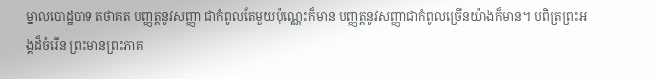ម្នាលបោដ្ឋបាទ តថាគត បញ្ញត្តនូវសញ្ញា ជាកំពូលតែមួយប៉ុណ្ណេះក៏មាន បញ្ញត្តនូវសញ្ញាជាកំពូលច្រើនយ៉ាងក៏មាន។ បពិត្រព្រះអង្គដ៏ចំរើន ព្រះមានព្រះភាគ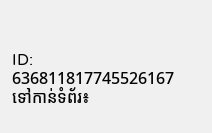ID: 636811817745526167
ទៅកាន់ទំព័រ៖